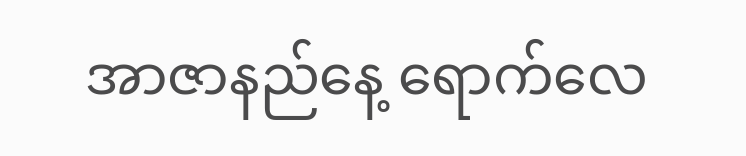အာဇာနည်နေ့ ရောက်လေ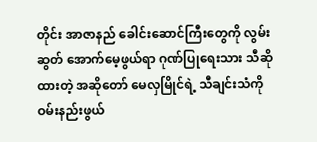တိုင်း အာဇာနည် ခေါင်းဆောင်ကြီးတွေကို လွမ်းဆွတ် အောက်မေ့ဖွယ်ရာ ဂုဏ်ပြုရေးသား သီဆိုထားတဲ့ အဆိုတော် မေလှမြိုင်ရဲ့ သီချင်းသံကို ဝမ်းနည်းဖွယ်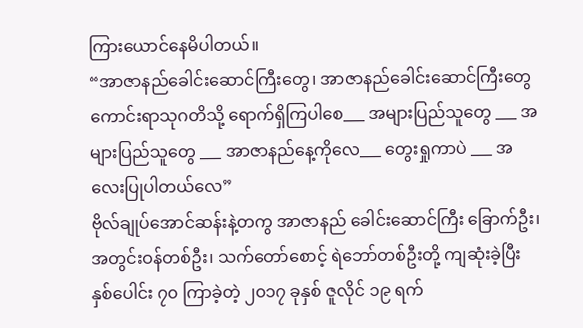ကြားယောင်နေမိပါတယ်။
“အာဇာနည်ခေါင်းဆောင်ကြီးတွေ၊ အာဇာနည်ခေါင်းဆောင်ကြီးတွေ ကောင်းရာသုဂတိသို့ ရောက်ရှိကြပါစေ___ အများပြည်သူတွေ ___ အများပြည်သူတွေ ___ အာဇာနည်နေ့ကိုလေ___ တွေးရှုကာပဲ ___ အလေးပြုပါတယ်လေ”
ဗိုလ်ချုပ်အောင်ဆန်းနဲ့တကွ အာဇာနည် ခေါင်းဆောင်ကြီး ခြောက်ဦး၊ အတွင်းဝန်တစ်ဦး၊ သက်တော်စောင့် ရဲဘော်တစ်ဦးတို့ ကျဆုံးခဲ့ပြီး နှစ်ပေါင်း ၇၀ ကြာခဲ့တဲ့ ၂၀၁၇ ခုနှစ် ဇူလိုင် ၁၉ ရက်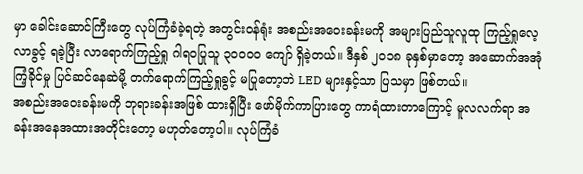မှာ ခေါင်းဆောင်ကြီးတွေ လုပ်ကြံခံခဲ့ရတဲ့ အတွင်းဝန်ရုံး အစည်းအဝေးခန်းမကို အများပြည်သူလူထု ကြည့်ရှုလေ့လာခွင့် ရခဲ့ပြီး လာရောက်ကြည့်ရှု ဂါရဝပြုသူ ၃၀၀၀၀ ကျော် ရှိခဲ့တယ်။ ဒီနှစ် ၂၀၁၈ ခုနှစ်မှာတော့ အဆောက်အအုံ ကြံ့ခိုင်မှု ပြင်ဆင်နေဆဲမို့ တက်ရောက်ကြည့်ရှုခွင့် မပြုတော့ဘဲ LED များနှင့်သာ ပြသမှာ ဖြစ်တယ်။
အစည်းအဝေးခန်းမကို ဘုရားခန်းအဖြစ် ထားရှိပြီး ဖော်မိုက်ကာပြားတွေ ကာရံထားတာကြောင့် မူလလက်ရာ အခန်းအနေအထားအတိုင်းတော့ မဟုတ်တော့ပါ။ လုပ်ကြံခံ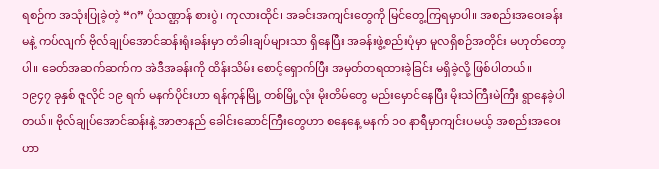ရစဉ်က အသုံးပြုခဲ့တဲ့ “ဂ” ပုံသဏ္ဌာန် စားပွဲ၊ ကုလားထိုင်၊ အခင်းအကျင်းတွေကို မြင်တွေ့ကြရမှာပါ။ အစည်းအဝေးခန်းမနဲ့ ကပ်လျက် ဗိုလ်ချုပ်အောင်ဆန်းရုံးခန်းမှာ တံခါးချပ်များသာ ရှိနေပြီး အခန်းဖွဲ့စည်းပုံမှာ မူလရှိစဉ်အတိုင်း မဟုတ်တော့ပါ။ ခေတ်အဆက်ဆက်က အဲဒီအခန်းကို ထိန်းသိမ်း စောင့်ရှောက်ပြီး အမှတ်တရထားခဲ့ခြင်း မရှိခဲ့လို့ ဖြစ်ပါတယ်။
၁၉၄၇ ခုနှစ် ဇူလိုင် ၁၉ ရက် မနက်ပိုင်းဟာ ရန်ကုန်မြို့ တစ်မြို့လုံး မိုးတိမ်တွေ မည်းမှောင်နေပြီး မိုးသဲကြီးမဲကြီး ရွာနေခဲ့ပါတယ်။ ဗိုလ်ချုပ်အောင်ဆန်းနဲ့ အာဇာနည် ခေါင်းဆောင်ကြီးတွေဟာ စနေနေ့ မနက် ၁၀ နာရီမှာကျင်းပမယ့် အစည်းအဝေးဟာ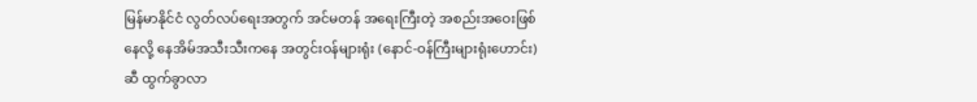မြန်မာနိုင်ငံ လွတ်လပ်ရေးအတွက် အင်မတန် အရေးကြီးတဲ့ အစည်းအဝေးဖြစ်နေလို့ နေအိမ်အသီးသီးကနေ အတွင်းဝန်များရုံး (နောင်-ဝန်ကြီးများရုံးဟောင်း) ဆီ ထွက်ခွာလာ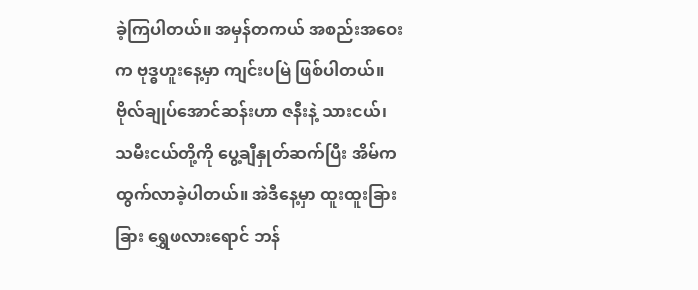ခဲ့ကြပါတယ်။ အမှန်တကယ် အစည်းအဝေးက ဗုဒ္ဓဟူးနေ့မှာ ကျင်းပမြဲ ဖြစ်ပါတယ်။
ဗိုလ်ချုပ်အောင်ဆန်းဟာ ဇနီးနဲ့ သားငယ်၊ သမီးငယ်တို့ကို ပွေ့ချီနှုတ်ဆက်ပြီး အိမ်က ထွက်လာခဲ့ပါတယ်။ အဲဒီနေ့မှာ ထူးထူးခြားခြား ရွှေဖလားရောင် ဘန်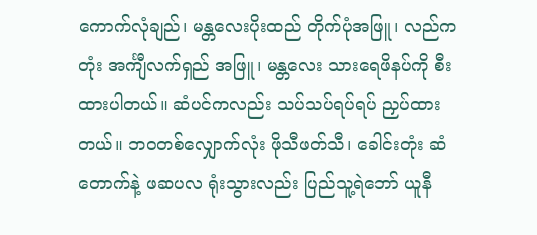ကောက်လုံချည်၊ မန္တလေးပိုးထည် တိုက်ပုံအဖြူ၊ လည်ကတုံး အင်္ကျီလက်ရှည် အဖြူ၊ မန္တလေး သားရေဖိနပ်ကို စီးထားပါတယ်။ ဆံပင်ကလည်း သပ်သပ်ရပ်ရပ် ညှပ်ထားတယ်။ ဘဝတစ်လျှောက်လုံး ဖိုသီဖတ်သီ၊ ခေါင်းတုံး ဆံတောက်နဲ့ ဖဆပလ ရုံးသွားလည်း ပြည်သူ့ရဲဘော် ယူနီ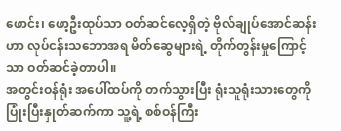ဖောင်း၊ ဖော့ဦးထုပ်သာ ဝတ်ဆင်လေ့ရှိတဲ့ ဗိုလ်ချုပ်အောင်ဆန်းဟာ လုပ်ငန်းသဘောအရ မိတ်ဆွေများရဲ့ တိုက်တွန်းမှုကြောင့်သာ ဝတ်ဆင်ခဲ့တာပါ။
အတွင်းဝန်ရုံး အပေါ်ထပ်ကို တက်သွားပြီး ရုံးသူရုံးသားတွေကို ပြုံးပြီးနှုတ်ဆက်ကာ သူ့ရဲ့ စစ်ဝန်ကြီး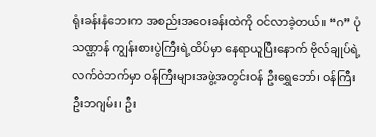ရုံးခန်းနံဘေးက အစည်းအဝေးခန်းထဲကို ဝင်လာခဲ့တယ်။ “ဂ” ပုံသဏ္ဌာန် ကျွန်းစားပွဲကြီးရဲ့ထိပ်မှာ နေရာယူပြီးနောက် ဗိုလ်ချုပ်ရဲ့ လက်ဝဲဘက်မှာ ဝန်ကြီးများအဖွဲ့အတွင်းဝန် ဦးရွှေဘော်၊ ဝန်ကြီး ဦးဘဂျမ်း၊ ဦး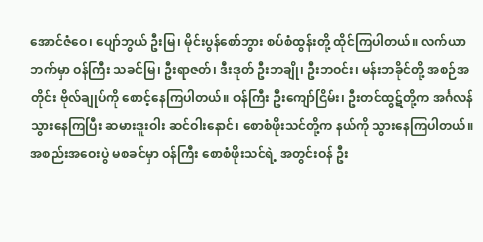အောင်ဇံဝေ၊ ပျော်ဘွယ် ဦးမြ၊ မိုင်းပွန်စော်ဘွား စပ်စံထွန်းတို့ ထိုင်ကြပါတယ်။ လက်ယာဘက်မှာ ဝန်ကြီး သခင်မြ၊ ဦးရာဇတ်၊ ဒီးဒုတ် ဦးဘချို၊ ဦးဘဝင်း၊ မန်းဘခိုင်တို့ အစဉ်အတိုင်း ဗိုလ်ချုပ်ကို စောင့်နေကြပါတယ်။ ဝန်ကြီး ဦးကျော်ငြိမ်း၊ ဦးတင်ထွဋ်တို့က အင်္ဂလန်သွားနေကြပြီး ဆမားဒူးဝါး ဆင်ဝါးနောင်၊ စောစံဖိုးသင်တို့က နယ်ကို သွားနေကြပါတယ်။ အစည်းအဝေးပွဲ မစခင်မှာ ဝန်ကြီး စောစံဖိုးသင်ရဲ့ အတွင်းဝန် ဦး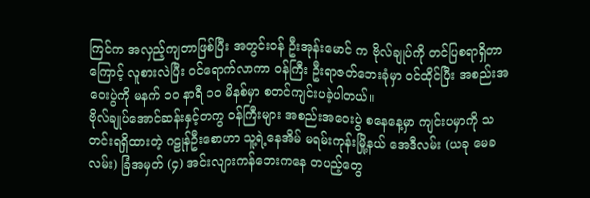ကြင်က အလှည့်ကျတာဖြစ်ပြီး အတွင်းဝန် ဦးအုန်းမောင် က ဗိုလ်ချုပ်ကို တင်ပြစရာရှိတာကြောင့် လူစားလဲပြီး ဝင်ရောက်လာကာ ဝန်ကြီး ဦးရာဇတ်ဘေးခုံမှာ ဝင်ထိုင်ပြီး အစည်းအဝေးပွဲကို မနက် ၁၀ နာရီ ၁၀ မိနစ်မှာ စတင်ကျင်းပခဲ့ပါတယ်။
ဗိုလ်ချုပ်အောင်ဆန်းနှင့်တကွ ဝန်ကြီးများ အစည်းအဝေးပွဲ စနေနေ့မှာ ကျင်းပမှာကို သတင်းရရှိထားတဲ့ ဂဠုန်ဦးစောဟာ သူ့ရဲ့နေအိမ် မရမ်းကုန်းမြို့နယ် အေဒီလမ်း (ယခု မေခလမ်း) ခြံအမှတ် (၄) အင်းလျားကန်ဘေးကနေ တပည့်တွေ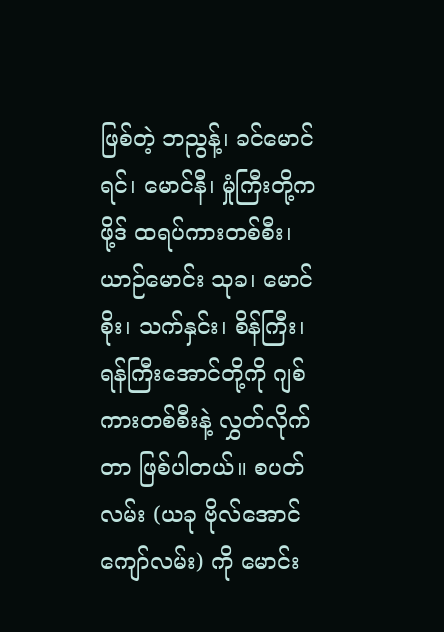ဖြစ်တဲ့ ဘညွန့်၊ ခင်မောင်ရင်၊ မောင်နီ၊ မှုံကြီးတို့က ဖို့ဒ် ထရပ်ကားတစ်စီး၊ ယာဉ်မောင်း သုခ၊ မောင်စိုး၊ သက်နှင်း၊ စိန်ကြီး၊ ရန်ကြီးအောင်တို့ကို ဂျစ်ကားတစ်စီးနဲ့ လွှတ်လိုက်တာ ဖြစ်ပါတယ်။ စပတ်လမ်း (ယခု ဗိုလ်အောင်ကျော်လမ်း) ကို မောင်း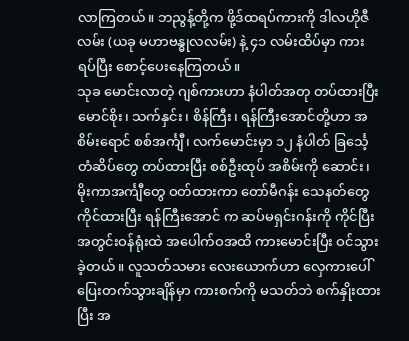လာကြတယ်။ ဘညွန့်တို့က ဖို့ဒ်ထရပ်ကားကို ဒါလဟိုဇီလမ်း (ယခု မဟာဗန္ဓုလလမ်း) နဲ့ ၄၁ လမ်းထိပ်မှာ ကားရပ်ပြီး စောင့်ပေးနေကြတယ်။
သုခ မောင်းလာတဲ့ ဂျစ်ကားဟာ နံပါတ်အတု တပ်ထားပြီး မောင်စိုး၊ သက်နှင်း၊ စိန်ကြီး၊ ရန်ကြီးအောင်တို့ဟာ အစိမ်းရောင် စစ်အင်္ကျီ၊ လက်မောင်းမှာ ၁၂ နံပါတ် ခြင်္သေ့တံဆိပ်တွေ တပ်ထားပြီး စစ်ဦးထုပ် အစိမ်းကို ဆောင်း၊ မိုးကာအင်္ကျီတွေ ဝတ်ထားကာ တော်မီဂန်း သေနတ်တွေ ကိုင်ထားပြီး ရန်ကြီးအောင် က ဆပ်မရှင်းဂန်းကို ကိုင်ပြီး အတွင်းဝန်ရုံးထဲ အပေါက်ဝအထိ ကားမောင်းပြီး ဝင်သွားခဲ့တယ်။ လူသတ်သမား လေးယောက်ဟာ လှေကားပေါ် ပြေးတက်သွားချိန်မှာ ကားစက်ကို မသတ်ဘဲ စက်နှိုးထားပြီး အ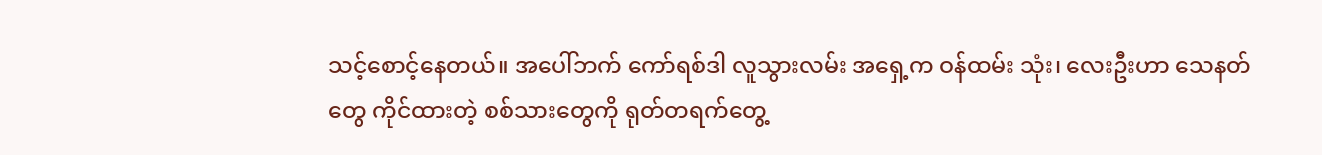သင့်စောင့်နေတယ်။ အပေါ်ဘက် ကော်ရစ်ဒါ လူသွားလမ်း အရှေ့က ဝန်ထမ်း သုံး၊ လေးဦးဟာ သေနတ်တွေ ကိုင်ထားတဲ့ စစ်သားတွေကို ရုတ်တရက်တွေ့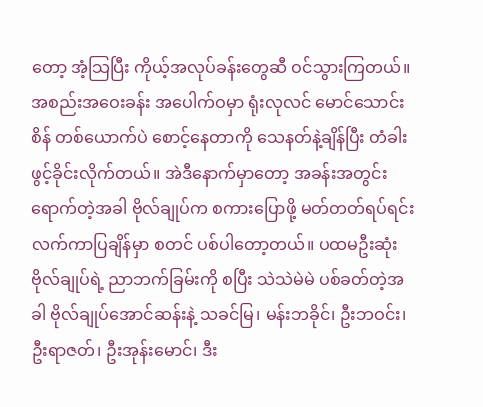တော့ အံ့သြပြီး ကိုယ့်အလုပ်ခန်းတွေဆီ ဝင်သွားကြတယ်။ အစည်းအဝေးခန်း အပေါက်ဝမှာ ရုံးလုလင် မောင်သောင်းစိန် တစ်ယောက်ပဲ စောင့်နေတာကို သေနတ်နဲ့ချိန်ပြီး တံခါးဖွင့်ခိုင်းလိုက်တယ်။ အဲဒီနောက်မှာတော့ အခန်းအတွင်း ရောက်တဲ့အခါ ဗိုလ်ချုပ်က စကားပြောဖို့ မတ်တတ်ရပ်ရင်း လက်ကာပြချိန်မှာ စတင် ပစ်ပါတော့တယ်။ ပထမဦးဆုံး ဗိုလ်ချုပ်ရဲ့ ညာဘက်ခြမ်းကို စပြီး သဲသဲမဲမဲ ပစ်ခတ်တဲ့အခါ ဗိုလ်ချုပ်အောင်ဆန်းနဲ့ သခင်မြ၊ မန်းဘခိုင်၊ ဦးဘဝင်း၊ ဦးရာဇတ်၊ ဦးအုန်းမောင်၊ ဒီး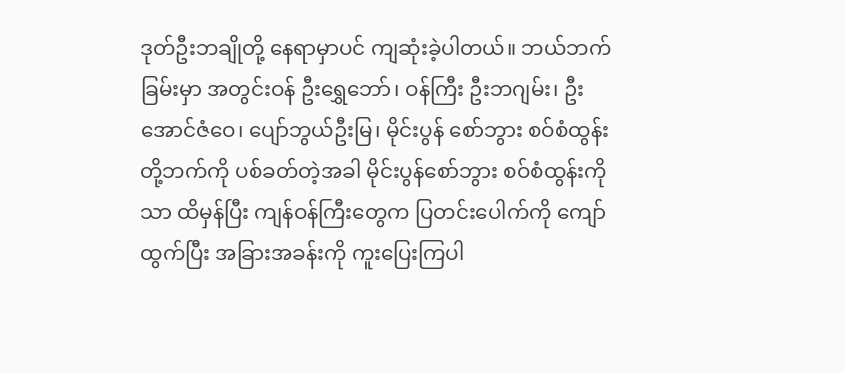ဒုတ်ဦးဘချိုတို့ နေရာမှာပင် ကျဆုံးခဲ့ပါတယ်။ ဘယ်ဘက်ခြမ်းမှာ အတွင်းဝန် ဦးရွှေဘော်၊ ဝန်ကြီး ဦးဘဂျမ်း၊ ဦးအောင်ဇံဝေ၊ ပျော်ဘွယ်ဦးမြ၊ မိုင်းပွန် စော်ဘွား စဝ်စံထွန်းတို့ဘက်ကို ပစ်ခတ်တဲ့အခါ မိုင်းပွန်စော်ဘွား စဝ်စံထွန်းကိုသာ ထိမှန်ပြီး ကျန်ဝန်ကြီးတွေက ပြတင်းပေါက်ကို ကျော်ထွက်ပြီး အခြားအခန်းကို ကူးပြေးကြပါ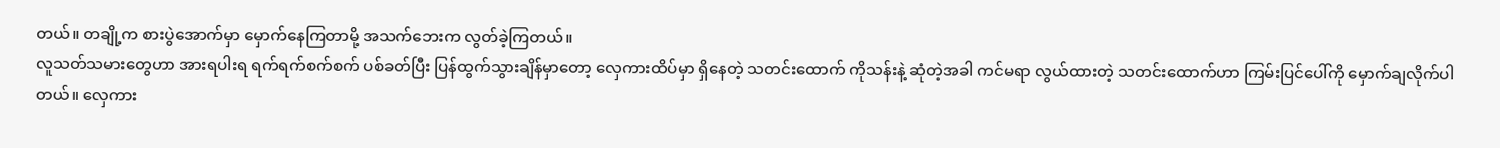တယ်။ တချို့က စားပွဲအောက်မှာ မှောက်နေကြတာမို့ အသက်ဘေးက လွတ်ခဲ့ကြတယ်။
လူသတ်သမားတွေဟာ အားရပါးရ ရက်ရက်စက်စက် ပစ်ခတ်ပြီး ပြန်ထွက်သွားချိန်မှာတော့ လှေကားထိပ်မှာ ရှိနေတဲ့ သတင်းထောက် ကိုသန်းနဲ့ ဆုံတဲ့အခါ ကင်မရာ လွယ်ထားတဲ့ သတင်းထောက်ဟာ ကြမ်းပြင်ပေါ်ကို မှောက်ချလိုက်ပါတယ်။ လှေကား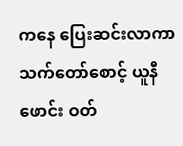ကနေ ပြေးဆင်းလာကာ သက်တော်စောင့် ယူနီဖောင်း ဝတ်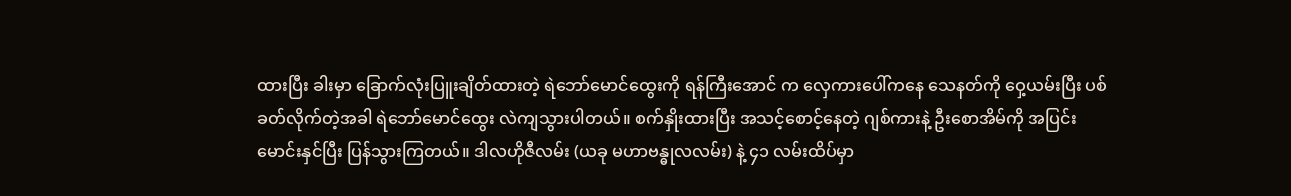ထားပြီး ခါးမှာ ခြောက်လုံးပြူးချိတ်ထားတဲ့ ရဲဘော်မောင်ထွေးကို ရန်ကြီးအောင် က လှေကားပေါ်ကနေ သေနတ်ကို ဝှေ့ယမ်းပြီး ပစ်ခတ်လိုက်တဲ့အခါ ရဲဘော်မောင်ထွေး လဲကျသွားပါတယ်။ စက်နှိုးထားပြီး အသင့်စောင့်နေတဲ့ ဂျစ်ကားနဲ့ ဦးစောအိမ်ကို အပြင်း မောင်းနှင်ပြီး ပြန်သွားကြတယ်။ ဒါလဟိုဇီလမ်း (ယခု မဟာဗန္ဓုလလမ်း) နဲ့ ၄၁ လမ်းထိပ်မှာ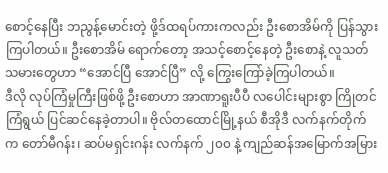စောင့်နေပြီး ဘညွန့်မောင်းတဲ့ ဖို့ဒ်ထရပ်ကားကလည်း ဦးစောအိမ်ကို ပြန်သွားကြပါတယ်။ ဦးစောအိမ် ရောက်တော့ အသင့်စောင့်နေတဲ့ ဦးစောနဲ့ လူသတ်သမားတွေဟာ “အောင်ပြီ အောင်ပြီ” လို့ ကြွေးကြော်ခဲ့ကြပါတယ်။
ဒီလို လုပ်ကြံမှုကြီးဖြစ်ဖို့ ဦးစောဟာ အာဏာရူးပီပီ လပေါင်းများစွာ ကြိုတင်ကြံရွယ် ပြင်ဆင်နေခဲ့တာပါ။ ဗိုလ်တထောင်မြို့နယ် စီအိုဒီ လက်နက်တိုက်က တော်မီဂန်း၊ ဆပ်မရှင်းဂန်း လက်နက် ၂၀၀ နဲ့ ကျည်ဆန်အမြောက်အမြား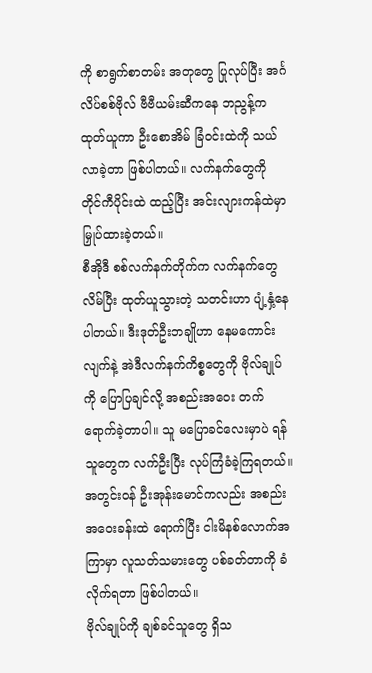ကို စာရွက်စာတမ်း အတုတွေ ပြုလုပ်ပြီး အင်္ဂလိပ်စစ်ဗိုလ် ဗီဗီယမ်းဆီကနေ ဘညွန့်က ထုတ်ယူကာ ဦးစောအိမ် ခြံဝင်းထဲကို သယ်လာခဲ့တာ ဖြစ်ပါတယ်။ လက်နက်တွေကို တိုင်ကီပိုင်းထဲ ထည့်ပြီး အင်းလျားကန်ထဲမှာ မြှုပ်ထားခဲ့တယ်။
စီအိုဒီ စစ်လက်နက်တိုက်က လက်နက်တွေ လိမ်ပြီး ထုတ်ယူသွားတဲ့ သတင်းဟာ ပျံ့နှံ့နေပါတယ်။ ဒီးဒုတ်ဦးဘချိုဟာ နေမကောင်းလျက်နဲ့ အဲဒီလက်နက်ကိစ္စတွေကို ဗိုလ်ချုပ်ကို ပြောပြချင်လို့ အစည်းအဝေး တက်ရောက်ခဲ့တာပါ။ သူ မပြောခင်လေးမှာပဲ ရန်သူတွေက လက်ဦးပြီး လုပ်ကြံခံခဲ့ကြရတယ်။ အတွင်းဝန် ဦးအုန်းမောင်ကလည်း အစည်းအဝေးခန်းထဲ ရောက်ပြီး ငါးမိနစ်လောက်အကြာမှာ လူသတ်သမားတွေ ပစ်ခတ်တာကို ခံလိုက်ရတာ ဖြစ်ပါတယ်။
ဗိုလ်ချုပ်ကို ချစ်ခင်သူတွေ ရှိသ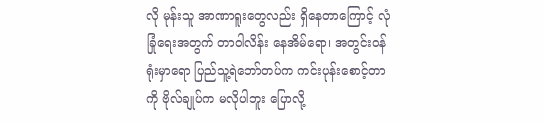လို မုန်းသူ အာဏာရူးတွေလည်း ရှိနေတာကြောင့် လုံခြုံရေးအတွက် တာဝါလိန်း နေအိမ်ရော၊ အတွင်းဝန်ရုံးမှာရော ပြည်သူ့ရဲဘော်တပ်က ကင်းပုန်းစောင့်တာကို ဗိုလ်ချုပ်က မလိုပါဘူး ပြောလို့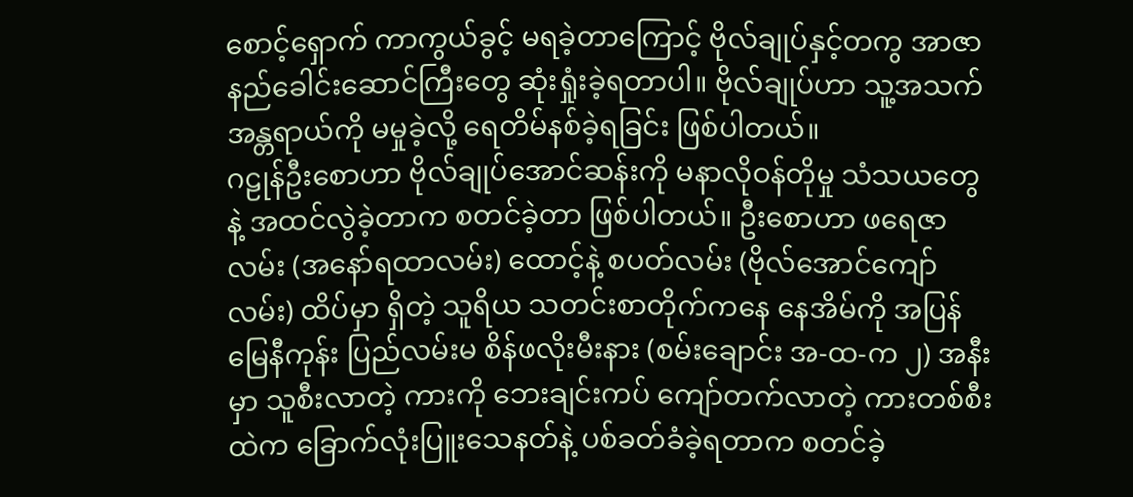စောင့်ရှောက် ကာကွယ်ခွင့် မရခဲ့တာကြောင့် ဗိုလ်ချုပ်နှင့်တကွ အာဇာနည်ခေါင်းဆောင်ကြီးတွေ ဆုံးရှုံးခဲ့ရတာပါ။ ဗိုလ်ချုပ်ဟာ သူ့အသက်အန္တရာယ်ကို မမှုခဲ့လို့ ရေတိမ်နစ်ခဲ့ရခြင်း ဖြစ်ပါတယ်။
ဂဠုန်ဦးစောဟာ ဗိုလ်ချုပ်အောင်ဆန်းကို မနာလိုဝန်တိုမှု သံသယတွေနဲ့ အထင်လွဲခဲ့တာက စတင်ခဲ့တာ ဖြစ်ပါတယ်။ ဦးစောဟာ ဖရေဇာလမ်း (အနော်ရထာလမ်း) ထောင့်နဲ့ စပတ်လမ်း (ဗိုလ်အောင်ကျော်လမ်း) ထိပ်မှာ ရှိတဲ့ သူရိယ သတင်းစာတိုက်ကနေ နေအိမ်ကို အပြန် မြေနီကုန်း ပြည်လမ်းမ စိန်ဖလိုးမီးနား (စမ်းချောင်း အ-ထ-က ၂) အနီးမှာ သူစီးလာတဲ့ ကားကို ဘေးချင်းကပ် ကျော်တက်လာတဲ့ ကားတစ်စီးထဲက ခြောက်လုံးပြူးသေနတ်နဲ့ ပစ်ခတ်ခံခဲ့ရတာက စတင်ခဲ့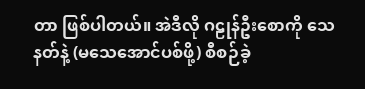တာ ဖြစ်ပါတယ်။ အဲဒီလို ဂဠုန်ဦးစောကို သေနတ်နဲ့ (မသေအောင်ပစ်ဖို့) စီစဉ်ခဲ့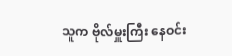သူက ဗိုလ်မှူးကြီး နေဝင်း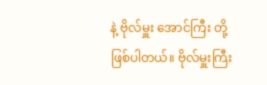နဲ့ ဗိုလ်မှူး အောင်ကြီး တို့ဖြစ်ပါတယ်။ ဗိုလ်မှူးကြီး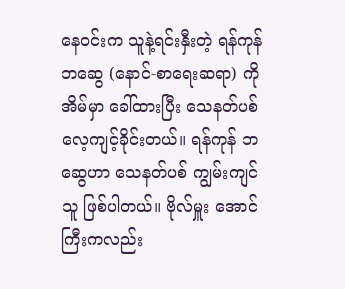နေဝင်းက သူနဲ့ရင်းနှီးတဲ့ ရန်ကုန်ဘဆွေ (နောင်-စာရေးဆရာ) ကို အိမ်မှာ ခေါ်ထားပြီး သေနတ်ပစ် လေ့ကျင့်ခိုင်းတယ်။ ရန်ကုန် ဘဆွေဟာ သေနတ်ပစ် ကျွမ်းကျင်သူ ဖြစ်ပါတယ်။ ဗိုလ်မှူး အောင်ကြီးကလည်း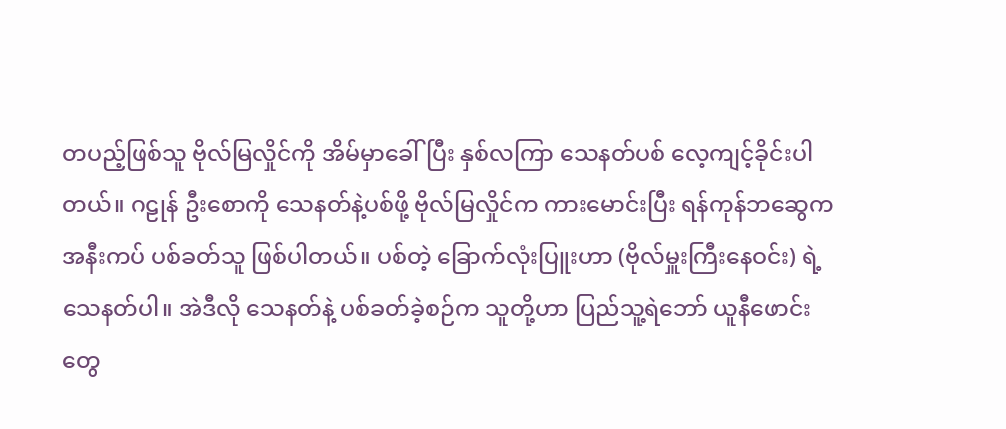တပည့်ဖြစ်သူ ဗိုလ်မြလှိုင်ကို အိမ်မှာခေါ်ပြီး နှစ်လကြာ သေနတ်ပစ် လေ့ကျင့်ခိုင်းပါတယ်။ ဂဠုန် ဦးစောကို သေနတ်နဲ့ပစ်ဖို့ ဗိုလ်မြလှိုင်က ကားမောင်းပြီး ရန်ကုန်ဘဆွေက အနီးကပ် ပစ်ခတ်သူ ဖြစ်ပါတယ်။ ပစ်တဲ့ ခြောက်လုံးပြူးဟာ (ဗိုလ်မှူးကြီးနေဝင်း) ရဲ့ သေနတ်ပါ။ အဲဒီလို သေနတ်နဲ့ ပစ်ခတ်ခဲ့စဉ်က သူတို့ဟာ ပြည်သူ့ရဲဘော် ယူနီဖောင်းတွေ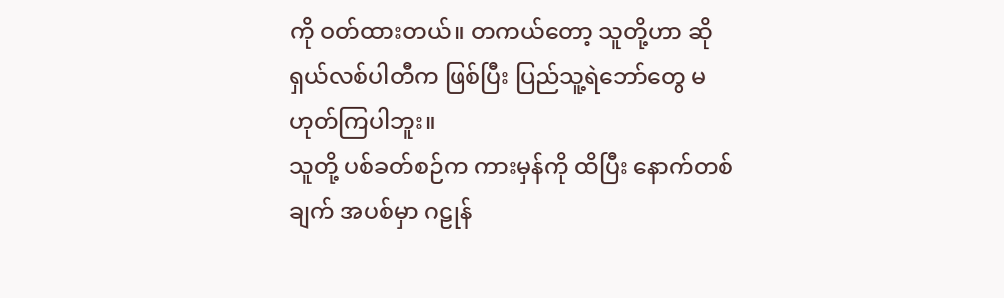ကို ဝတ်ထားတယ်။ တကယ်တော့ သူတို့ဟာ ဆိုရှယ်လစ်ပါတီက ဖြစ်ပြီး ပြည်သူ့ရဲဘော်တွေ မဟုတ်ကြပါဘူး။
သူတို့ ပစ်ခတ်စဉ်က ကားမှန်ကို ထိပြီး နောက်တစ်ချက် အပစ်မှာ ဂဠုန်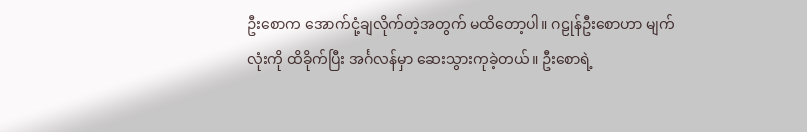ဦးစောက အောက်ငုံ့ချလိုက်တဲ့အတွက် မထိတော့ပါ။ ဂဠုန်ဦးစောဟာ မျက်လုံးကို ထိခိုက်ပြီး အင်္ဂလန်မှာ ဆေးသွားကုခဲ့တယ်။ ဦးစောရဲ့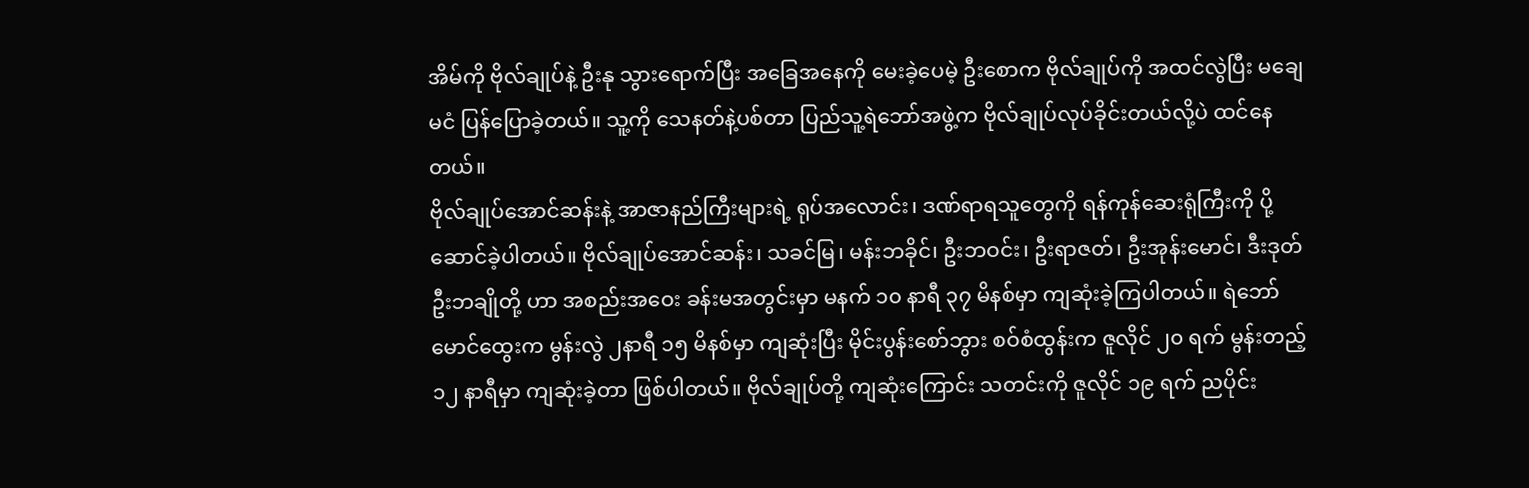အိမ်ကို ဗိုလ်ချုပ်နဲ့ ဦးနု သွားရောက်ပြီး အခြေအနေကို မေးခဲ့ပေမဲ့ ဦးစောက ဗိုလ်ချုပ်ကို အထင်လွဲပြီး မချေမငံ ပြန်ပြောခဲ့တယ်။ သူ့ကို သေနတ်နဲ့ပစ်တာ ပြည်သူ့ရဲဘော်အဖွဲ့က ဗိုလ်ချုပ်လုပ်ခိုင်းတယ်လို့ပဲ ထင်နေတယ်။
ဗိုလ်ချုပ်အောင်ဆန်းနဲ့ အာဇာနည်ကြီးများရဲ့ ရုပ်အလောင်း၊ ဒဏ်ရာရသူတွေကို ရန်ကုန်ဆေးရုံကြီးကို ပို့ဆောင်ခဲ့ပါတယ်။ ဗိုလ်ချုပ်အောင်ဆန်း၊ သခင်မြ၊ မန်းဘခိုင်၊ ဦးဘဝင်း၊ ဦးရာဇတ်၊ ဦးအုန်းမောင်၊ ဒီးဒုတ်ဦးဘချိုတို့ ဟာ အစည်းအဝေး ခန်းမအတွင်းမှာ မနက် ၁၀ နာရီ ၃၇ မိနစ်မှာ ကျဆုံးခဲ့ကြပါတယ်။ ရဲဘော်မောင်ထွေးက မွန်းလွဲ ၂နာရီ ၁၅ မိနစ်မှာ ကျဆုံးပြီး မိုင်းပွန်းစော်ဘွား စဝ်စံထွန်းက ဇူလိုင် ၂၀ ရက် မွန်းတည့် ၁၂ နာရီမှာ ကျဆုံးခဲ့တာ ဖြစ်ပါတယ်။ ဗိုလ်ချုပ်တို့ ကျဆုံးကြောင်း သတင်းကို ဇူလိုင် ၁၉ ရက် ညပိုင်း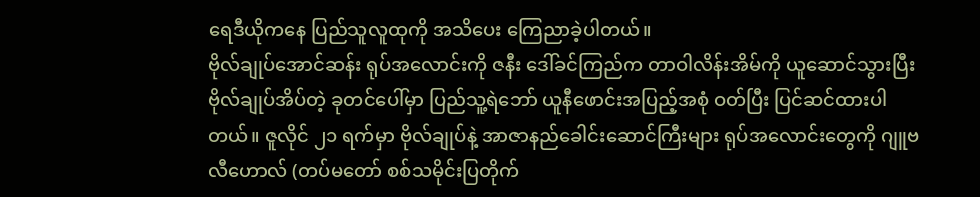ရေဒီယိုကနေ ပြည်သူလူထုကို အသိပေး ကြေညာခဲ့ပါတယ်။
ဗိုလ်ချုပ်အောင်ဆန်း ရုပ်အလောင်းကို ဇနီး ဒေါ်ခင်ကြည်က တာဝါလိန်းအိမ်ကို ယူဆောင်သွားပြီး ဗိုလ်ချုပ်အိပ်တဲ့ ခုတင်ပေါ်မှာ ပြည်သူ့ရဲဘော် ယူနီဖောင်းအပြည့်အစုံ ဝတ်ပြီး ပြင်ဆင်ထားပါတယ်။ ဇူလိုင် ၂၁ ရက်မှာ ဗိုလ်ချုပ်နဲ့ အာဇာနည်ခေါင်းဆောင်ကြီးများ ရုပ်အလောင်းတွေကို ဂျူဗလီဟောလ် (တပ်မတော် စစ်သမိုင်းပြတိုက်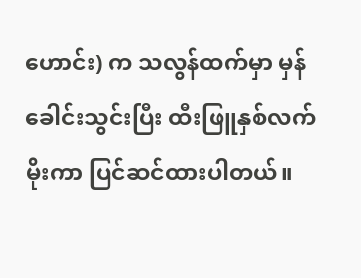ဟောင်း) က သလွန်ထက်မှာ မှန်ခေါင်းသွင်းပြီး ထီးဖြူနှစ်လက် မိုးကာ ပြင်ဆင်ထားပါတယ်။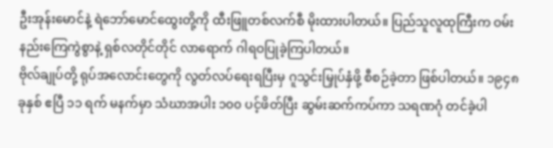ဦးအုန်းမောင်နဲ့ ရဲဘော်မောင်ထွေးတို့ကို ထီးဖြူတစ်လက်စီ မိုးထားပါတယ်။ ပြည်သူလူထုကြီးက ဝမ်းနည်းကြေကွဲစွာနဲ့ ရှစ်လတိုင်တိုင် လာရောက် ဂါရဝပြုခဲ့ကြပါတယ်။
ဗိုလ်ချုပ်တို့ ရုပ်အလောင်းတွေကို လွတ်လပ်ရေးရပြီးမှ ဂူသွင်းမြှုပ်နှံဖို့ စီစဉ်ခဲ့တာ ဖြစ်ပါတယ်။ ၁၉၄၈ ခုနှစ် ဧပြီ ၁၁ ရက် မနက်မှာ သံဃာအပါး ၁၀၀ ပင့်ဖိတ်ပြီး ဆွမ်းဆက်ကပ်ကာ သရဏဂုံ တင်ခဲ့ပါ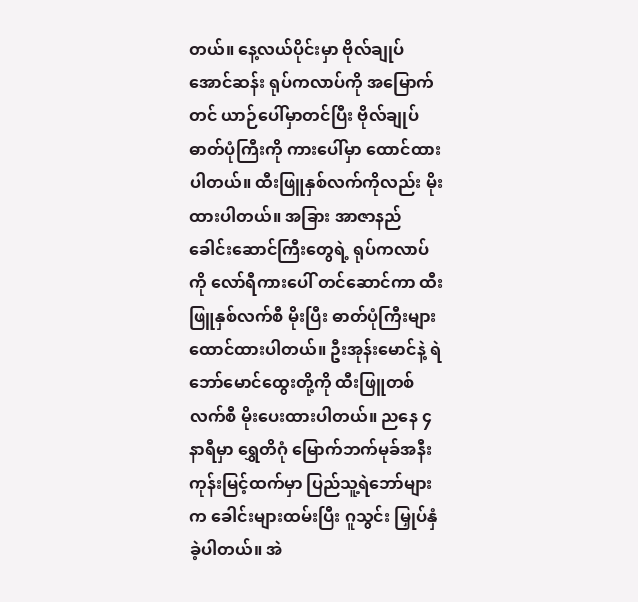တယ်။ နေ့လယ်ပိုင်းမှာ ဗိုလ်ချုပ်အောင်ဆန်း ရုပ်ကလာပ်ကို အမြောက်တင် ယာဉ်ပေါ်မှာတင်ပြီး ဗိုလ်ချုပ်ဓာတ်ပုံကြီးကို ကားပေါ်မှာ ထောင်ထားပါတယ်။ ထီးဖြူနှစ်လက်ကိုလည်း မိုးထားပါတယ်။ အခြား အာဇာနည်ခေါင်းဆောင်ကြီးတွေရဲ့ ရုပ်ကလာပ်ကို လော်ရီကားပေါ် တင်ဆောင်ကာ ထီးဖြူနှစ်လက်စီ မိုးပြီး ဓာတ်ပုံကြီးများ ထောင်ထားပါတယ်။ ဦးအုန်းမောင်နဲ့ ရဲဘော်မောင်ထွေးတို့ကို ထီးဖြူတစ်လက်စီ မိုးပေးထားပါတယ်။ ညနေ ၄ နာရီမှာ ရွှေတိဂုံ မြောက်ဘက်မုခ်အနီး ကုန်းမြင့်ထက်မှာ ပြည်သူ့ရဲဘော်များက ခေါင်းများထမ်းပြီး ဂူသွင်း မြှုပ်နှံခဲ့ပါတယ်။ အဲ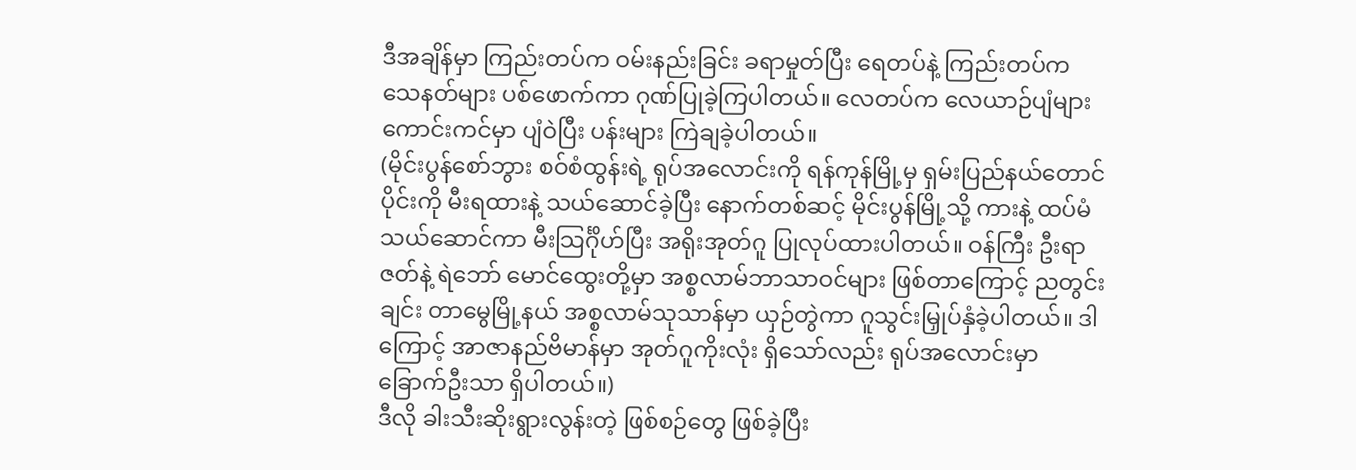ဒီအချိန်မှာ ကြည်းတပ်က ဝမ်းနည်းခြင်း ခရာမှုတ်ပြီး ရေတပ်နဲ့ ကြည်းတပ်က သေနတ်များ ပစ်ဖောက်ကာ ဂုဏ်ပြုခဲ့ကြပါတယ်။ လေတပ်က လေယာဉ်ပျံများ ကောင်းကင်မှာ ပျံဝဲပြီး ပန်းများ ကြဲချခဲ့ပါတယ်။
(မိုင်းပွန်စော်ဘွား စဝ်စံထွန်းရဲ့ ရုပ်အလောင်းကို ရန်ကုန်မြို့မှ ရှမ်းပြည်နယ်တောင်ပိုင်းကို မီးရထားနဲ့ သယ်ဆောင်ခဲ့ပြီး နောက်တစ်ဆင့် မိုင်းပွန်မြို့သို့ ကားနဲ့ ထပ်မံ သယ်ဆောင်ကာ မီးသြင်္ဂိုဟ်ပြီး အရိုးအုတ်ဂူ ပြုလုပ်ထားပါတယ်။ ဝန်ကြီး ဦးရာဇတ်နဲ့ ရဲဘော် မောင်ထွေးတို့မှာ အစ္စလာမ်ဘာသာဝင်များ ဖြစ်တာကြောင့် ညတွင်းချင်း တာမွေမြို့နယ် အစ္စလာမ်သုသာန်မှာ ယှဉ်တွဲကာ ဂူသွင်းမြှုပ်နှံခဲ့ပါတယ်။ ဒါကြောင့် အာဇာနည်ဗိမာန်မှာ အုတ်ဂူကိုးလုံး ရှိသော်လည်း ရုပ်အလောင်းမှာ ခြောက်ဦးသာ ရှိပါတယ်။)
ဒီလို ခါးသီးဆိုးရွားလွန်းတဲ့ ဖြစ်စဉ်တွေ ဖြစ်ခဲ့ပြီး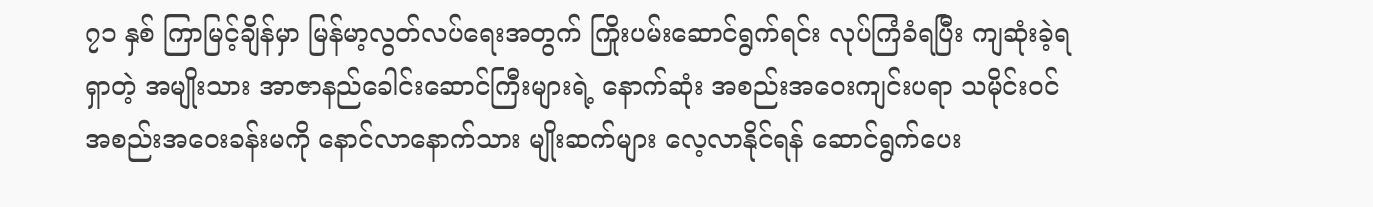၇၁ နှစ် ကြာမြင့်ချိန်မှာ မြန်မာ့လွတ်လပ်ရေးအတွက် ကြိုးပမ်းဆောင်ရွက်ရင်း လုပ်ကြံခံရပြီး ကျဆုံးခဲ့ရရှာတဲ့ အမျိုးသား အာဇာနည်ခေါင်းဆောင်ကြီးများရဲ့ နောက်ဆုံး အစည်းအဝေးကျင်းပရာ သမိုင်းဝင် အစည်းအဝေးခန်းမကို နောင်လာနောက်သား မျိုးဆက်များ လေ့လာနိုင်ရန် ဆောင်ရွက်ပေး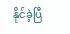နိုင်ခဲ့ပြီ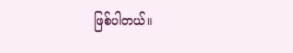ဖြစ်ပါတယ်။